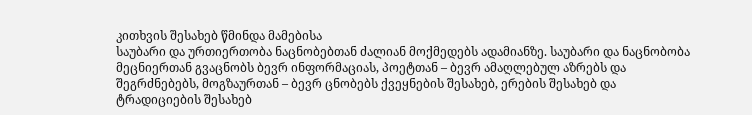კითხვის შესახებ წმინდა მამებისა
საუბარი და ურთიერთობა ნაცნობებთან ძალიან მოქმედებს ადამიანზე. საუბარი და ნაცნობობა მეცნიერთან გვაცნობს ბევრ ინფორმაციას, პოეტთან – ბევრ ამაღლებულ აზრებს და შეგრძნებებს, მოგზაურთან – ბევრ ცნობებს ქვეყნების შესახებ, ერების შესახებ და ტრადიციების შესახებ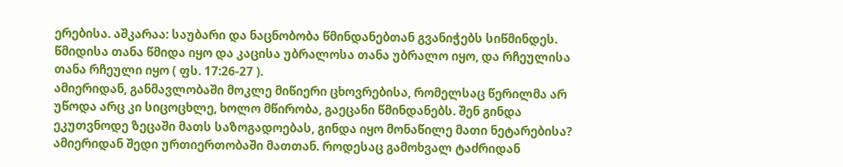ერებისა. აშკარაა: საუბარი და ნაცნობობა წმინდანებთან გვანიჭებს სიწმინდეს. წმიდისა თანა წმიდა იყო და კაცისა უბრალოსა თანა უბრალო იყო, და რჩეულისა თანა რჩეული იყო ( ფს. 17:26-27 ).
ამიერიდან, განმავლობაში მოკლე მიწიერი ცხოვრებისა, რომელსაც წერილმა არ უწოდა არც კი სიცოცხლე, ხოლო მწირობა, გაეცანი წმინდანებს. შენ გინდა ეკუთვნოდე ზეცაში მათს საზოგადოებას, გინდა იყო მონაწილე მათი ნეტარებისა? ამიერიდან შედი ურთიერთობაში მათთან. როდესაც გამოხვალ ტაძრიდან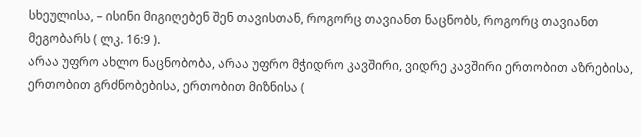სხეულისა, – ისინი მიგიღებენ შენ თავისთან, როგორც თავიანთ ნაცნობს, როგორც თავიანთ მეგობარს ( ლკ. 16:9 ).
არაა უფრო ახლო ნაცნობობა, არაა უფრო მჭიდრო კავშირი, ვიდრე კავშირი ერთობით აზრებისა, ერთობით გრძნობებისა, ერთობით მიზნისა (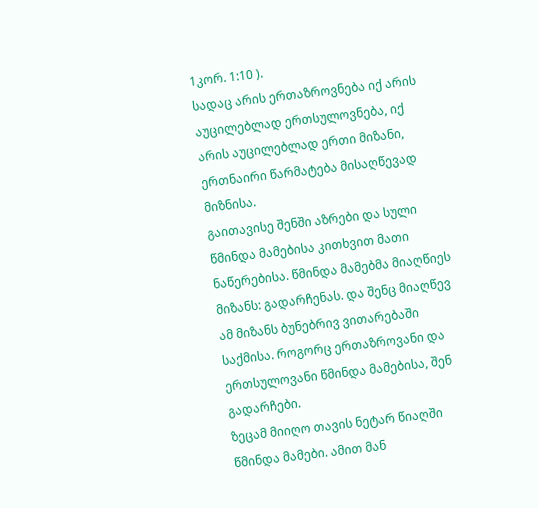1კორ. 1:10 ).
სადაც არის ერთაზროვნება იქ არის აუცილებლად ერთსულოვნება, იქ არის აუცილებლად ერთი მიზანი, ერთნაირი წარმატება მისაღწევად მიზნისა.
გაითავისე შენში აზრები და სული წმინდა მამებისა კითხვით მათი ნაწერებისა. წმინდა მამებმა მიაღწიეს მიზანს: გადარჩენას. და შენც მიაღწევ ამ მიზანს ბუნებრივ ვითარებაში საქმისა. როგორც ერთაზროვანი და ერთსულოვანი წმინდა მამებისა, შენ გადარჩები.
ზეცამ მიიღო თავის ნეტარ წიაღში წმინდა მამები. ამით მან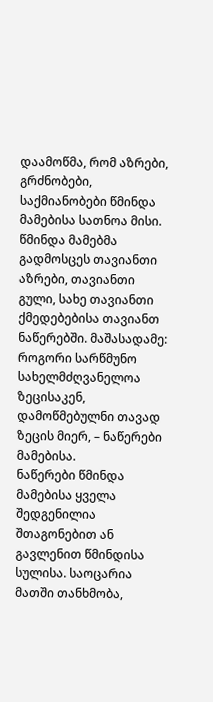დაამოწმა, რომ აზრები, გრძნობები, საქმიანობები წმინდა მამებისა სათნოა მისი. წმინდა მამებმა გადმოსცეს თავიანთი აზრები, თავიანთი გული, სახე თავიანთი ქმედებებისა თავიანთ ნაწერებში. მაშასადამე: როგორი სარწმუნო სახელმძღვანელოა ზეცისაკენ, დამოწმებულნი თავად ზეცის მიერ, – ნაწერები მამებისა.
ნაწერები წმინდა მამებისა ყველა შედგენილია შთაგონებით ან გავლენით წმინდისა სულისა. საოცარია მათში თანხმობა,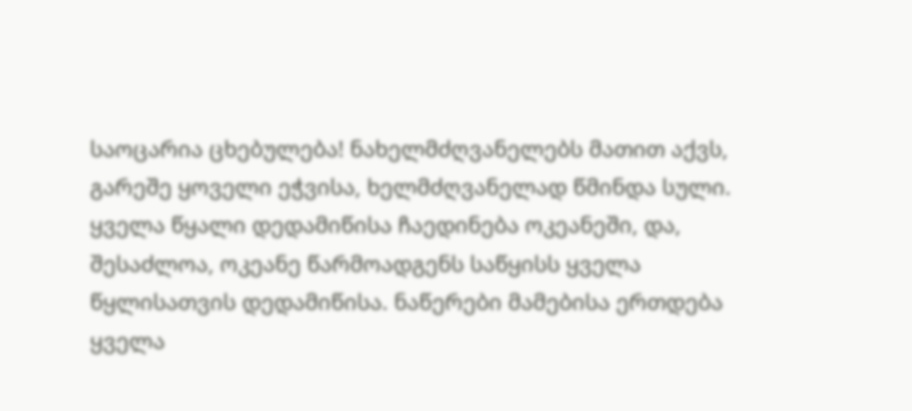საოცარია ცხებულება! ნახელმძღვანელებს მათით აქვს, გარეშე ყოველი ეჭვისა, ხელმძღვანელად წმინდა სული.
ყველა წყალი დედამიწისა ჩაედინება ოკეანეში, და, შესაძლოა, ოკეანე წარმოადგენს საწყისს ყველა წყლისათვის დედამიწისა. ნაწერები მამებისა ერთდება ყველა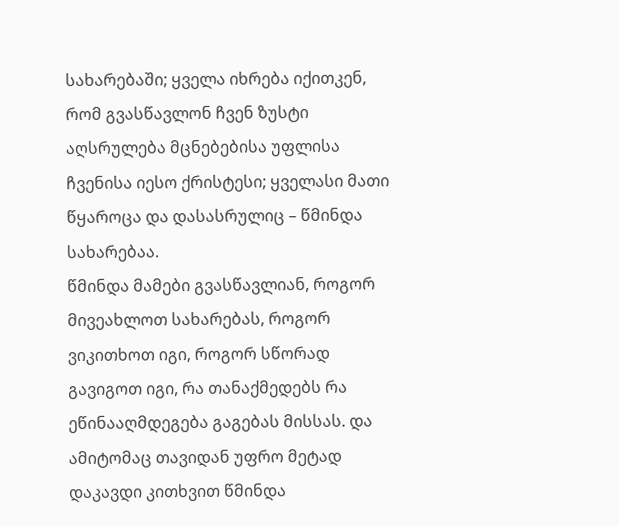სახარებაში; ყველა იხრება იქითკენ, რომ გვასწავლონ ჩვენ ზუსტი აღსრულება მცნებებისა უფლისა ჩვენისა იესო ქრისტესი; ყველასი მათი წყაროცა და დასასრულიც – წმინდა სახარებაა.
წმინდა მამები გვასწავლიან, როგორ მივეახლოთ სახარებას, როგორ ვიკითხოთ იგი, როგორ სწორად გავიგოთ იგი, რა თანაქმედებს რა ეწინააღმდეგება გაგებას მისსას. და ამიტომაც თავიდან უფრო მეტად დაკავდი კითხვით წმინდა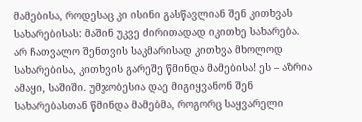მამებისა, როდესაც კი ისინი გასწავლიან შენ კითხვას სახარებისას: მაშინ უკვე ძირითადად იკითხე სახარება.
არ ჩათვალო შენთვის საკმარისად კითხვა მხოლოდ სახარებისა, კითხვის გარეშე წმინდა მამებისა! ეს – აზრია ამაყი, საშიში. უმჯობესია დაე მიგიყვანონ შენ სახარებასთან წმინდა მამებმა, როგორც საყვარელი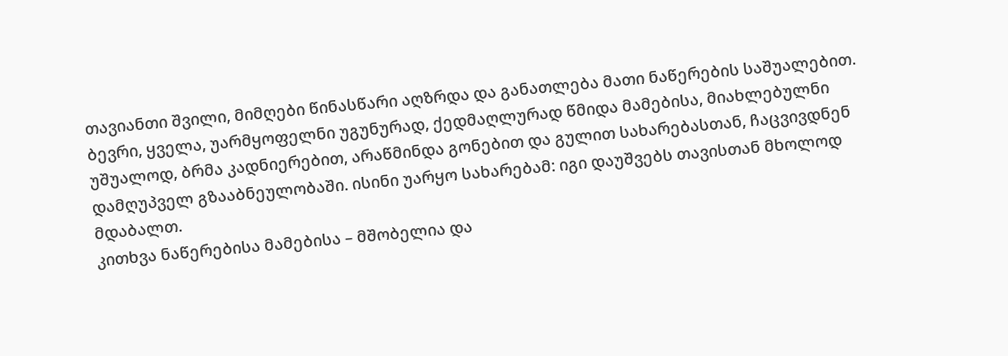თავიანთი შვილი, მიმღები წინასწარი აღზრდა და განათლება მათი ნაწერების საშუალებით.
ბევრი, ყველა, უარმყოფელნი უგუნურად, ქედმაღლურად წმიდა მამებისა, მიახლებულნი უშუალოდ, ბრმა კადნიერებით, არაწმინდა გონებით და გულით სახარებასთან, ჩაცვივდნენ დამღუპველ გზააბნეულობაში. ისინი უარყო სახარებამ: იგი დაუშვებს თავისთან მხოლოდ მდაბალთ.
კითხვა ნაწერებისა მამებისა – მშობელია და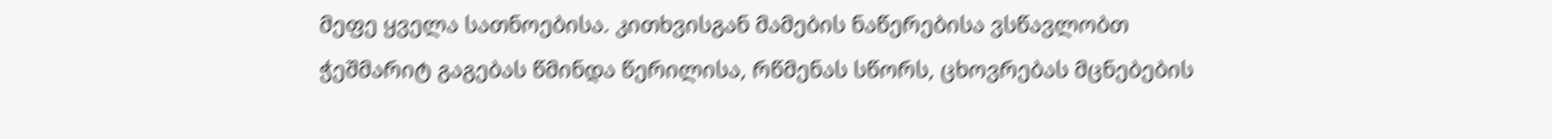მეფე ყველა სათნოებისა. კითხვისგან მამების ნაწერებისა ვსწავლობთ ჭეშმარიტ გაგებას წმინდა წერილისა, რწმენას სწორს, ცხოვრებას მცნებების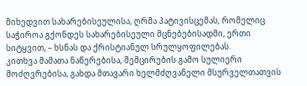მიხედვით სახარებისეულისა, ღრმა პატივისცემას, რომელიც საჭიროა გქონდეს სახარებისეული მცნებებისადმი, ერთი სიტყვით, – ხსნას და ქრისტიანულ სრულყოფილებას.
კითხვა მამათა ნაწერებისა, შემცირების გამო სულიერი მოძღვრებისა, გახდა მთავარი ხელმძღვანელი მსურველთათვის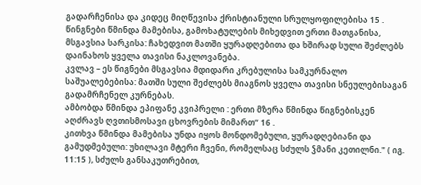გადარჩენისა და კიდეც მიღწევისა ქრისტიანული სრულყოფილებისა 15 .
წინგნები წმინდა მამებისა, გამოხატულების მიხედვით ერთი მათგანისა, მსგავსია სარკისა: ჩახედვით მათში ყურადღებითა და ხშირად სული შეძლებს დაინახოს ყველა თავისი ნაკლოვანება.
კვლავ – ეს წიგნები მსგავსია მდიდარი კრებულისა სამკურნალო საშუალებებისა: მათში სული შეძლებს მიაგნოს ყველა თავისი სნეულებისაგან გადამრჩენელ კურნებას.
ამბობდა წმინდა ეპიფანე კვიპრელი : ერთი მზერა წმინდა წიგნებისკენ აღძრავს ღვთისმოსავი ცხოვრების მიმართ“ 16 .
კითხვა წმინდა მამებისა უნდა იყოს მონდომებული, ყურადღებიანი და გამუდმებული: უხილავი მტერი ჩვენი, რომელსაც სძულს ჴმანი კეთილნი." ( იგ. 11:15 ), სძულს განსაკუთრებით,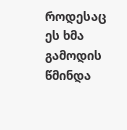როდესაც ეს ხმა გამოდის წმინდა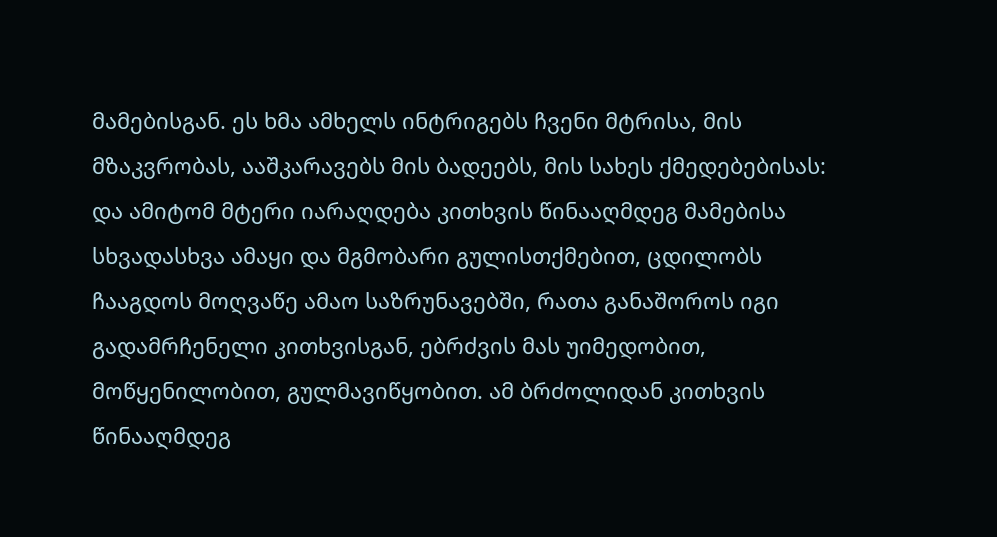მამებისგან. ეს ხმა ამხელს ინტრიგებს ჩვენი მტრისა, მის მზაკვრობას, ააშკარავებს მის ბადეებს, მის სახეს ქმედებებისას: და ამიტომ მტერი იარაღდება კითხვის წინააღმდეგ მამებისა სხვადასხვა ამაყი და მგმობარი გულისთქმებით, ცდილობს ჩააგდოს მოღვაწე ამაო საზრუნავებში, რათა განაშოროს იგი გადამრჩენელი კითხვისგან, ებრძვის მას უიმედობით, მოწყენილობით, გულმავიწყობით. ამ ბრძოლიდან კითხვის წინააღმდეგ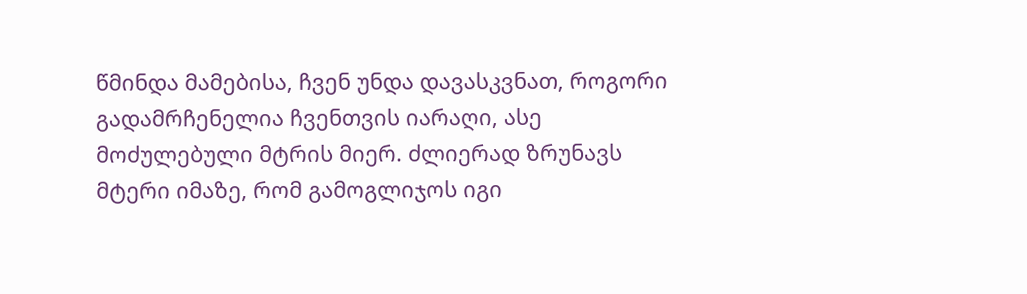წმინდა მამებისა, ჩვენ უნდა დავასკვნათ, როგორი გადამრჩენელია ჩვენთვის იარაღი, ასე მოძულებული მტრის მიერ. ძლიერად ზრუნავს მტერი იმაზე, რომ გამოგლიჯოს იგი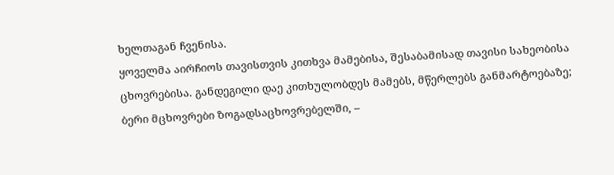ხელთაგან ჩვენისა.
ყოველმა აირჩიოს თავისთვის კითხვა მამებისა, შესაბამისად თავისი სახეობისა ცხოვრებისა. განდეგილი დაე კითხულობდეს მამებს, მწერლებს განმარტოებაზე; ბერი მცხოვრები ზოგადსაცხოვრებელში, –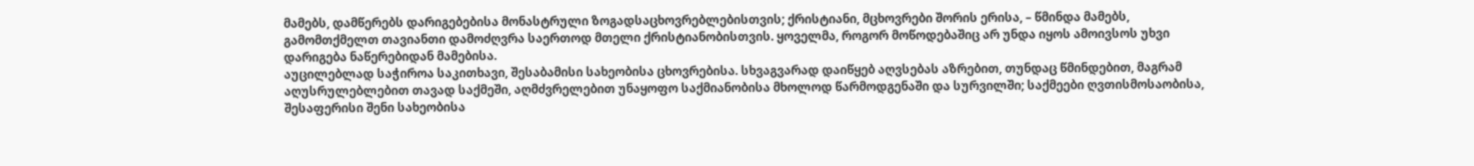მამებს, დამწერებს დარიგებებისა მონასტრული ზოგადსაცხოვრებლებისთვის; ქრისტიანი, მცხოვრები შორის ერისა, – წმინდა მამებს, გამომთქმელთ თავიანთი დამოძღვრა საერთოდ მთელი ქრისტიანობისთვის. ყოველმა, როგორ მოწოდებაშიც არ უნდა იყოს ამოივსოს უხვი დარიგება ნაწერებიდან მამებისა.
აუცილებლად საჭიროა საკითხავი, შესაბამისი სახეობისა ცხოვრებისა. სხვაგვარად დაიწყებ აღვსებას აზრებით, თუნდაც წმინდებით, მაგრამ აღუსრულებლებით თავად საქმეში, აღმძვრელებით უნაყოფო საქმიანობისა მხოლოდ წარმოდგენაში და სურვილში; საქმეები ღვთისმოსაობისა, შესაფერისი შენი სახეობისა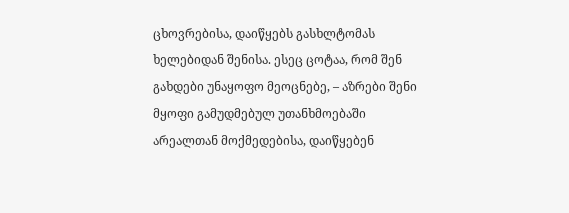ცხოვრებისა, დაიწყებს გასხლტომას ხელებიდან შენისა. ესეც ცოტაა, რომ შენ გახდები უნაყოფო მეოცნებე, – აზრები შენი მყოფი გამუდმებულ უთანხმოებაში არეალთან მოქმედებისა, დაიწყებენ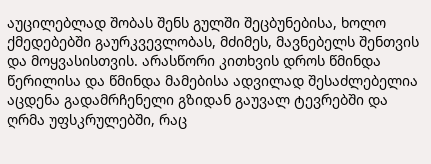აუცილებლად შობას შენს გულში შეცბუნებისა, ხოლო ქმედებებში გაურკვევლობას, მძიმეს, მავნებელს შენთვის და მოყვასისთვის. არასწორი კითხვის დროს წმინდა წერილისა და წმინდა მამებისა ადვილად შესაძლებელია აცდენა გადამრჩენელი გზიდან გაუვალ ტევრებში და ღრმა უფსკრულებში, რაც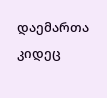დაემართა კიდეც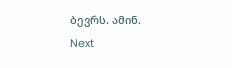ბევრს. ამინ.
Next